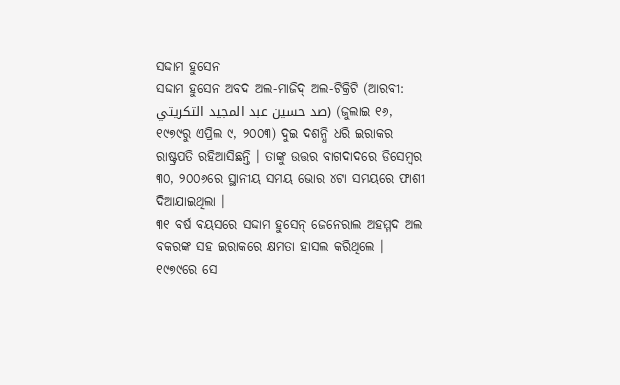ସଦ୍ଦାମ ହୁସେନ
ସଦ୍ଦାମ ହୁସେନ ଅବଦ ଅଲ-ମାଜିଦ୍ ଅଲ-ଟିକ୍ରିଟି (ଆରବୀ: صد حسين عبد المجيد التكريتي) (ଜୁଲାଇ ୧୬, ୧୯୭୯ରୁ ଏପ୍ରିଲ ୯, ୨୦୦୩) ଦୁଇ ଦଶନ୍ଧି ଧରି ଇରାକର ରାଷ୍ଟ୍ରପତି ରହିଆସିଛନ୍ତି । ତାଙ୍କୁ ଉତ୍ତର ବାଗଦାଦରେ ଡିସେମ୍ବର ୩୦, ୨୦୦୬ରେ ସ୍ଥାନୀୟ ସମୟ ଭୋର ୪ଟା ସମୟରେ ଫାଶୀ ଦିଆଯାଇଥିଲା ।
୩୧ ବର୍ଷ ବୟସରେ ସଦ୍ଦାମ ହୁସେନ୍ ଜେନେରାଲ ଅହମ୍ମଦ ଅଲ ବକରଙ୍କ ସହ ଇରାକରେ କ୍ଷମତା ହାସଲ କରିଥିଲେ । ୧୯୭୯ରେ ସେ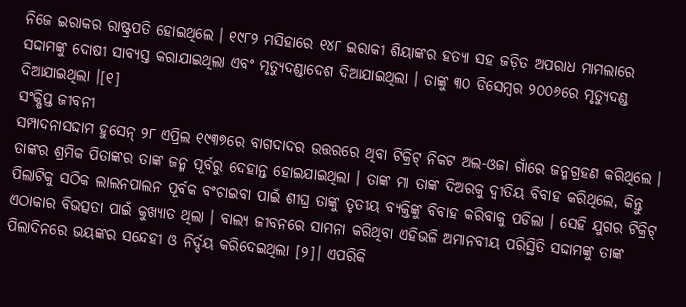ନିଜେ ଇରାକର ରାଷ୍ଟ୍ରପତି ହୋଇଥିଲେ । ୧୯୮୨ ମସିହାରେ ୧୪୮ ଇରାକୀ ଶିୟାଙ୍କର ହତ୍ୟା ସହ ଜଡ଼ିତ ଅପରାଧ ମାମଲାରେ ସଦ୍ଦାମଙ୍କୁ ଦୋଷୀ ସାବ୍ୟସ୍ତ କରାଯାଇଥିଲା ଏବଂ ମୃତ୍ୟୁଦଣ୍ଡାଦେଶ ଦିଆଯାଇଥିଲା । ତାଙ୍କୁ ୩୦ ଡିସେମ୍ବର ୨୦୦୬ରେ ମୃତ୍ୟୁଦଣ୍ଡ ଦିଆଯାଇଥିଲା ।[୧]
ସଂକ୍ଷିପ୍ତ ଜୀବନୀ
ସମ୍ପାଦନାସଦ୍ଦାମ ହୁସେନ୍ ୨୮ ଏପ୍ରିଲ ୧୯୩୭ରେ ବାଗଦାଦର ଉତ୍ତରରେ ଥିବା ଟିକ୍ରିଟ୍ ନିକଟ ଅଲ-ଓଜା ଗାଁରେ ଜନ୍ମଗ୍ରହଣ କରିଥିଲେ । ତାଙ୍କର ଶ୍ରମିକ ପିତାଙ୍କର ତାଙ୍କ ଜନ୍ମ ପୂର୍ବରୁ ଦେହାନ୍ତ ହୋଇଯାଇଥିଲା । ତାଙ୍କ ମା ତାଙ୍କ ଦିଅରକୁ ଦ୍ୱୀତିୟ ବିବାହ କରିଥିଲେ, କିନ୍ତୁ ପିଲାଟିକୁ ସଠିକ ଲାଲନପାଲନ ପୂର୍ବକ ବଂଚାଇବା ପାଇଁ ଶୀଘ୍ର ତାଙ୍କୁ ତୃତୀୟ ବ୍ୟକ୍ତିଙ୍କୁ ବିବାହ କରିବାକୁ ପଡିଲା । ସେହି ଯୁଗର ଟିକ୍ରିଟ୍ ଏଠାକାର ବିଭତ୍ସତା ପାଇଁ କୁଖ୍ୟାତ ଥିଲା । ବାଲ୍ୟ ଜୀବନରେ ସାମନା କରିଥିବା ଏହିଭଳି ଅମାନବୀୟ ପରିସ୍ଥିତି ସଦ୍ଦାମଙ୍କୁ ତାଙ୍କ ପିଲାଦିନରେ ଭୟଙ୍କର ସନ୍ଦେହୀ ଓ ନିର୍ଦ୍ଦୟ କରିଦେଇଥିଲା [୨]। ଏପରିକି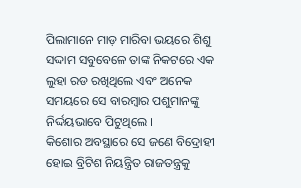ପିଲାମାନେ ମାଡ଼ ମାରିବା ଭୟରେ ଶିଶୁ ସଦ୍ଦାମ ସବୁବେଳେ ତାଙ୍କ ନିକଟରେ ଏକ ଲୁହା ରଡ ରଖିଥିଲେ ଏବଂ ଅନେକ ସମୟରେ ସେ ବାରମ୍ବାର ପଶୁମାନଙ୍କୁ ନିର୍ଦ୍ଦୟଭାବେ ପିଟୁଥିଲେ ।
କିଶୋର ଅବସ୍ଥାରେ ସେ ଜଣେ ବିଦ୍ରୋହୀ ହୋଇ ବ୍ରିଟିଶ ନିୟନ୍ତ୍ରିତ ରାଜତନ୍ତ୍ରକୁ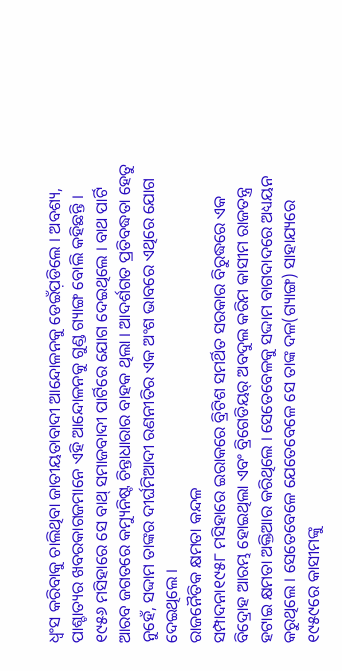ଧ୍ୱଂସ କରିବାକୁ ଚାଲିଥିବା ଜାତୀୟତାବାଦୀ ଆନ୍ଦୋଳନକୁ ଡେଇଁପ଼ଡିଲେ । ଅବଶ୍ୟ, ପାଶ୍ଚାତ୍ୟର ଖବରକାଗଜମାନେ ଏହି ଆନ୍ଦୋଳନକୁ ଗୁଣ୍ଡ ଗ୍ୟାଙ୍ଗ ବୋଲି କହିଛନ୍ତି । ୧୯୫୬ ମସିହାରେ ସେ ବାଥ୍ ସମାଜବାଦୀ ପାର୍ଟିରେ ଯୋଗ ଦେଇଥିଲେ । ବାଥ ପାର୍ଟି ଆରବ ଜଗତରେ କମ୍ୟୁନିଷ୍ଟ ଚିନ୍ତାଧାରାର ବାହକ ଥିଲା । ଆଦର୍ଶଗତ ପ୍ରତିବଦ୍ଧତା ହେତୁ ନୁହେଁ, ସଦ୍ଦାମ ତାଙ୍କର ଦୀର୍ଘମିଆଦୀ ରଣନୀତିର ଏକ ଅଂଶ ଭାବରେ ଏଥିରେ ଯୋଗ ଦେଇଥିଲେ ।
ରାଜନୈତିକ କ୍ଷମତା କନ୍ଦଳ
ସମ୍ପାଦନା୧୯୫୮ ମସିହାରେ ଇରାକରେ ବ୍ରିଟିଶ ସମର୍ଥିତ ସରକାର ବିରୁଦ୍ଧରେ ଏକ ବିଦ୍ରୋହ ଆରମ୍ଭ ହୋଇଥିଲା ଏବଂ ବ୍ରିଗେଡିୟର୍ ଅବଦୁଲ କରିମ କାସୀମ ରାଜତନ୍ତ୍ର ହଟାଇ କ୍ଷମତା ଅକ୍ତିଆର କରିଥିଲେ । ସେତେବେଳକୁ ସଦ୍ଦାମ ବାଗଦାଦରେ ଅଧ୍ୟୟନ କରୁଥିଲେ । ସେତେବେଳେ ଯେତେବେଳେ ସେ ତାଙ୍କ ଦଳ(ଗ୍ୟାଙ୍ଗ) ସାହାଯ୍ୟରେ ୧୯୫୯ରେ କାସୀମଙ୍କୁ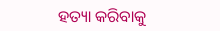ହତ୍ୟା କରିବାକୁ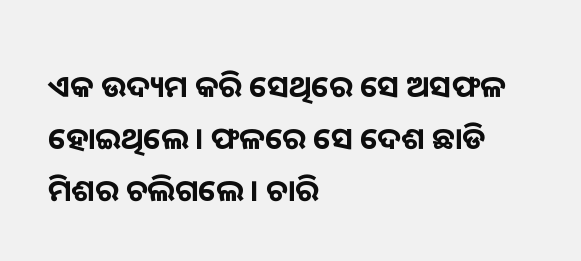ଏକ ଉଦ୍ୟମ କରି ସେଥିରେ ସେ ଅସଫଳ ହୋଇଥିଲେ । ଫଳରେ ସେ ଦେଶ ଛାଡି ମିଶର ଚଲିଗଲେ । ଚାରି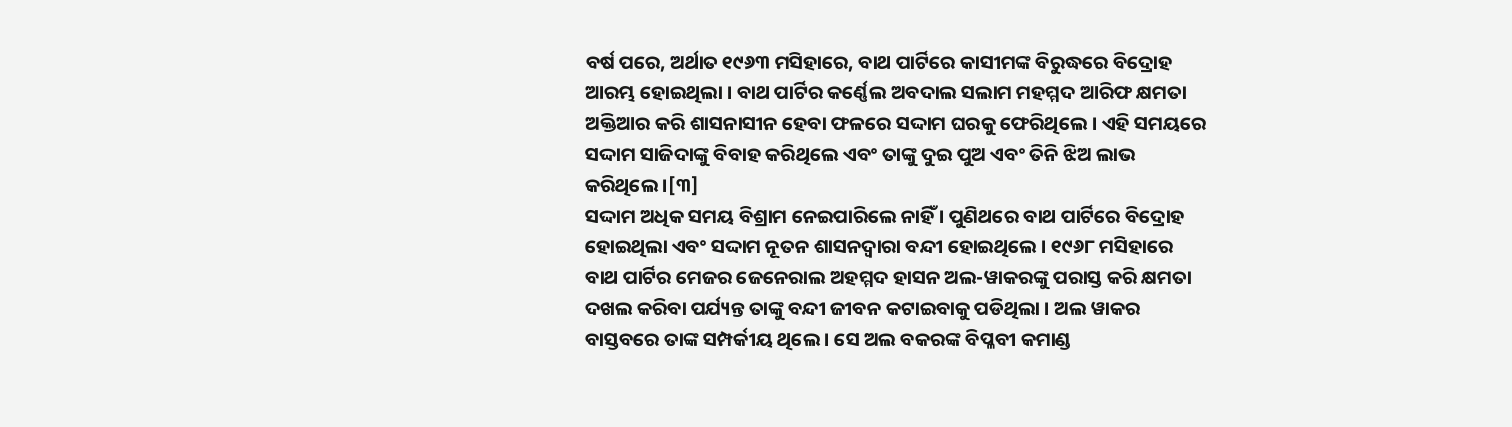ବର୍ଷ ପରେ, ଅର୍ଥାତ ୧୯୬୩ ମସିହାରେ, ବାଥ ପାର୍ଟିରେ କାସୀମଙ୍କ ବିରୁଦ୍ଧରେ ବିଦ୍ରୋହ ଆରମ୍ଭ ହୋଇଥିଲା । ବାଥ ପାର୍ଟିର କର୍ଣ୍ଣେଲ ଅବଦାଲ ସଲାମ ମହମ୍ମଦ ଆରିଫ କ୍ଷମତା ଅକ୍ତିଆର କରି ଶାସନାସୀନ ହେବା ଫଳରେ ସଦ୍ଦାମ ଘରକୁ ଫେରିଥିଲେ । ଏହି ସମୟରେ ସଦ୍ଦାମ ସାଜିଦାଙ୍କୁ ବିବାହ କରିଥିଲେ ଏବଂ ତାଙ୍କୁ ଦୁଇ ପୁଅ ଏବଂ ତିନି ଝିଅ ଲାଭ କରିଥିଲେ ।[୩]
ସଦ୍ଦାମ ଅଧିକ ସମୟ ବିଶ୍ରାମ ନେଇପାରିଲେ ନାହିଁ । ପୁଣିଥରେ ବାଥ ପାର୍ଟିରେ ବିଦ୍ରୋହ ହୋଇଥିଲା ଏବଂ ସଦ୍ଦାମ ନୂତନ ଶାସନଦ୍ୱାରା ବନ୍ଦୀ ହୋଇଥିଲେ । ୧୯୬୮ ମସିହାରେ ବାଥ ପାର୍ଟିର ମେଜର ଜେନେରାଲ ଅହମ୍ମଦ ହାସନ ଅଲ-ୱାକରଙ୍କୁ ପରାସ୍ତ କରି କ୍ଷମତା ଦଖଲ କରିବା ପର୍ଯ୍ୟନ୍ତ ତାଙ୍କୁ ବନ୍ଦୀ ଜୀବନ କଟାଇବାକୁ ପଡିଥିଲା । ଅଲ ୱାକର ବାସ୍ତବରେ ତାଙ୍କ ସମ୍ପର୍କୀୟ ଥିଲେ । ସେ ଅଲ ବକରଙ୍କ ବିପ୍ଳବୀ କମାଣ୍ଡ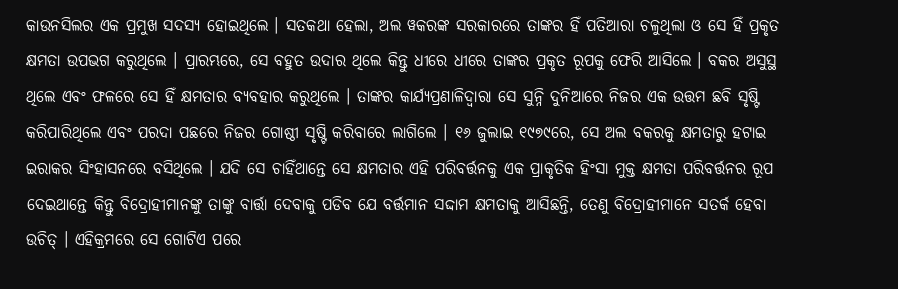କାଉନସିଲର ଏକ ପ୍ରମୁଖ ସଦସ୍ୟ ହୋଇଥିଲେ । ସତକଥା ହେଲା, ଅଲ ୱକରଙ୍କ ସରକାରରେ ତାଙ୍କର ହିଁ ପତିଆରା ଚଳୁଥିଲା ଓ ସେ ହିଁ ପ୍ରକୃତ କ୍ଷମତା ଉପଭଗ କରୁଥିଲେ । ପ୍ରାରମ୍ଭରେ, ସେ ବହୁତ ଉଦାର ଥିଲେ କିନ୍ତୁ ଧୀରେ ଧୀରେ ତାଙ୍କର ପ୍ରକୃତ ରୂପକୁ ଫେରି ଆସିଲେ । ବକର ଅସୁସ୍ଥ ଥିଲେ ଏବଂ ଫଳରେ ସେ ହିଁ କ୍ଷମତାର ବ୍ୟବହାର କରୁଥିଲେ । ତାଙ୍କର କାର୍ଯ୍ୟପ୍ରଣାଳିଦ୍ୱାରା ସେ ସୁନ୍ନି ଦୁନିଆରେ ନିଜର ଏକ ଉତ୍ତମ ଛବି ସୃଷ୍ଟି କରିପାରିଥିଲେ ଏବଂ ପରଦା ପଛରେ ନିଜର ଗୋଷ୍ଠୀ ସୃଷ୍ଟି କରିବାରେ ଲାଗିଲେ । ୧୬ ଜୁଲାଇ ୧୯୭୯ରେ, ସେ ଅଲ ବକରକୁ କ୍ଷମତାରୁ ହଟାଇ ଇରାକର ସିଂହାସନରେ ବସିଥିଲେ । ଯଦି ସେ ଚାହିଁଥାନ୍ତେ ସେ କ୍ଷମତାର ଏହି ପରିବର୍ତ୍ତନକୁ ଏକ ପ୍ରାକୃତିକ ହିଂସା ମୁକ୍ତ କ୍ଷମତା ପରିବର୍ତ୍ତନର ରୂପ ଦେଇଥାନ୍ତେ କିନ୍ତୁ ବିଦ୍ରୋହୀମାନଙ୍କୁ ତାଙ୍କୁ ବାର୍ତ୍ତା ଦେବାକୁ ପଡିବ ଯେ ବର୍ତ୍ତମାନ ସଦ୍ଦାମ କ୍ଷମତାକୁ ଆସିଛନ୍ତି, ତେଣୁ ବିଦ୍ରୋହୀମାନେ ସତର୍କ ହେବା ଉଚିତ୍ । ଏହିକ୍ରମରେ ସେ ଗୋଟିଏ ପରେ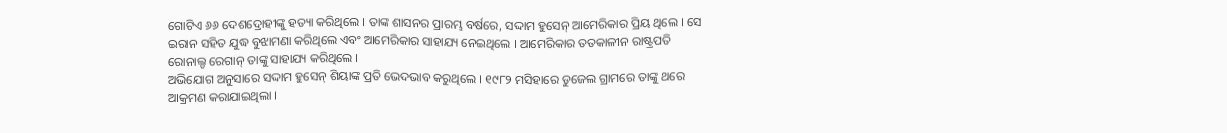ଗୋଟିଏ ୬୬ ଦେଶଦ୍ରୋହୀଙ୍କୁ ହତ୍ୟା କରିଥିଲେ । ତାଙ୍କ ଶାସନର ପ୍ରାରମ୍ଭ ବର୍ଷରେ, ସଦ୍ଦାମ ହୁସେନ୍ ଆମେରିକାର ପ୍ରିୟ ଥିଲେ । ସେ ଇରାନ ସହିତ ଯୁଦ୍ଧ ବୁଝାମଣା କରିଥିଲେ ଏବଂ ଆମେରିକାର ସାହାଯ୍ୟ ନେଇଥିଲେ । ଆମେରିକାର ତତକାଳୀନ ରାଷ୍ଟ୍ରପତି ରୋନାଲ୍ଡ ରେଗାନ୍ ତାଙ୍କୁ ସାହାଯ୍ୟ କରିଥିଲେ ।
ଅଭିଯୋଗ ଅନୁସାରେ ସଦ୍ଦାମ ହୁସେନ୍ ଶିୟାଙ୍କ ପ୍ରତି ଭେଦଭାବ କରୁଥିଲେ । ୧୯୮୨ ମସିହାରେ ଡୁଜେଲ ଗ୍ରାମରେ ତାଙ୍କୁ ଥରେ ଆକ୍ରମଣ କରାଯାଇଥିଲା ।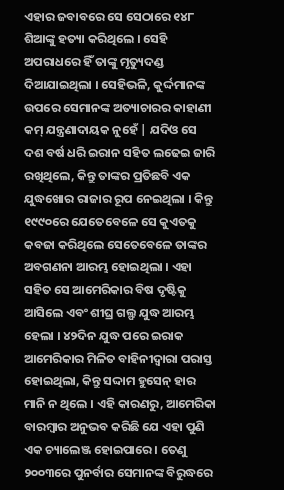ଏହାର ଜବାବରେ ସେ ସେଠାରେ ୧୪୮ ଶିଆଙ୍କୁ ହତ୍ୟା କରିଥିଲେ । ସେହି ଅପରାଧରେ ହିଁ ତାଙ୍କୁ ମୃତ୍ୟୁଦଣ୍ଡ ଦିଆଯାଇଥିଲା । ସେହିଭଳି, କୁର୍ଦ୍ଦମାନଙ୍କ ଉପରେ ସେମାନଙ୍କ ଅତ୍ୟାଚାରର କାହାଣୀ କମ୍ ଯନ୍ତ୍ରଣାଦାୟକ ନୁହେଁ | ଯଦିଓ ସେ ଦଶ ବର୍ଷ ଧରି ଇରାନ ସହିତ ଲଢେଇ ଜାରି ରଖିଥିଲେ, କିନ୍ତୁ ତାଙ୍କର ପ୍ରତିଛବି ଏକ ଯୁଦ୍ଧଖୋର ରାଜାର ରୂପ ନେଇଥିଲା । କିନ୍ତୁ ୧୯୯୦ରେ ଯେତେବେଳେ ସେ କୁଏତକୁ କବଜା କରିଥିଲେ ସେତେବେଳେ ତାଙ୍କର ଅବଗଣନା ଆରମ୍ଭ ହୋଇଥିଲା । ଏହା ସହିତ ସେ ଆମେରିକାର ବିଷ ଦୃଷ୍ଟିକୁ ଆସିଲେ ଏବଂ ଶୀଘ୍ର ଗଲ୍ଫ ଯୁଦ୍ଧ ଆରମ୍ଭ ହେଲା । ୪୨ଦିନ ଯୁଦ୍ଧ ପରେ ଇରାକ ଆମେରିକାର ମିଳିତ ବାହିନୀଦ୍ୱାରା ପରାସ୍ତ ହୋଇଥିଲା, କିନ୍ତୁ ସଦ୍ଦାମ ହୁସେନ୍ ହାର ମାନି ନ ଥିଲେ । ଏହି କାରଣରୁ, ଆମେରିକା ବାରମ୍ବାର ଅନୁଭବ କରିଛି ଯେ ଏହା ପୁଣି ଏକ ଚ୍ୟାଲେଞ୍ଜ ହୋଇପାରେ । ତେଣୁ ୨୦୦୩ରେ ପୁନର୍ବାର ସେମାନଙ୍କ ବିରୁଦ୍ଧରେ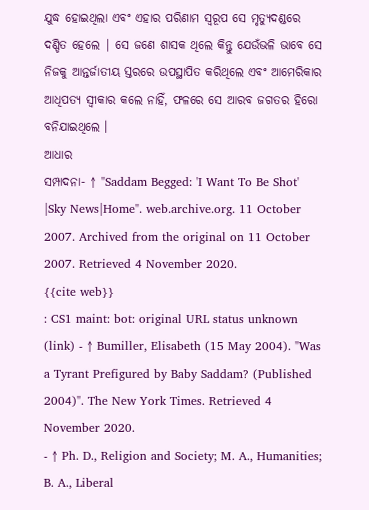ଯୁଦ୍ଧ ହୋଇଥିଲା ଏବଂ ଏହାର ପରିଣାମ ସ୍ୱରୂପ ସେ ମୃତ୍ୟୁଦଣ୍ଡରେ ଦଣ୍ଡିତ ହେଲେ | ସେ ଜଣେ ଶାସକ ଥିଲେ କିନ୍ତୁ ଯେଉଁଭଳି ଭାବେ ସେ ନିଜକୁ ଆନ୍ତର୍ଜାତୀୟ ସ୍ତରରେ ଉପସ୍ଥାପିତ କରିଥିଲେ ଏବଂ ଆମେରିକାର ଆଧିପତ୍ୟ ସ୍ୱୀକାର କଲେ ନାହିଁ, ଫଳରେ ସେ ଆରବ ଜଗତର ହିରୋ ବନିଯାଇଥିଲେ ।
ଆଧାର
ସମ୍ପାଦନା- ↑ "Saddam Begged: 'I Want To Be Shot' |Sky News|Home". web.archive.org. 11 October 2007. Archived from the original on 11 October 2007. Retrieved 4 November 2020.
{{cite web}}
: CS1 maint: bot: original URL status unknown (link) - ↑ Bumiller, Elisabeth (15 May 2004). "Was a Tyrant Prefigured by Baby Saddam? (Published 2004)". The New York Times. Retrieved 4 November 2020.
- ↑ Ph. D., Religion and Society; M. A., Humanities; B. A., Liberal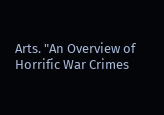Arts. "An Overview of Horrific War Crimes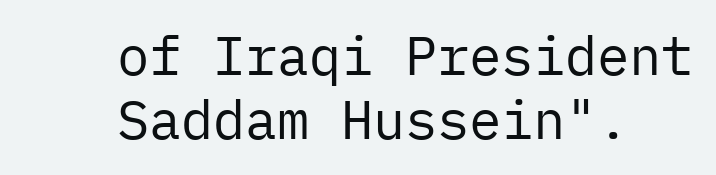of Iraqi President Saddam Hussein".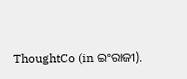ThoughtCo (in ଇଂରାଜୀ).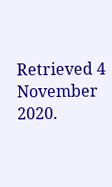Retrieved 4 November 2020.